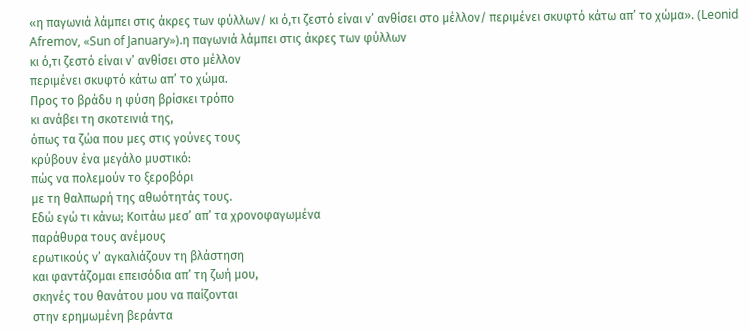«η παγωνιά λάμπει στις άκρες των φύλλων/ κι ό,τι ζεστό είναι ν’ ανθίσει στο μέλλον/ περιμένει σκυφτό κάτω απ’ το χώμα». (Leonid Afremov, «Sun of January»).η παγωνιά λάμπει στις άκρες των φύλλων
κι ό,τι ζεστό είναι ν’ ανθίσει στο μέλλον
περιμένει σκυφτό κάτω απ’ το χώμα.
Προς το βράδυ η φύση βρίσκει τρόπο
κι ανάβει τη σκοτεινιά της,
όπως τα ζώα που μες στις γούνες τους
κρύβουν ένα μεγάλο μυστικό:
πώς να πολεμούν το ξεροβόρι
με τη θαλπωρή της αθωότητάς τους.
Εδώ εγώ τι κάνω; Κοιτάω μεσ’ απ’ τα χρονοφαγωμένα
παράθυρα τους ανέμους
ερωτικούς ν’ αγκαλιάζουν τη βλάστηση
και φαντάζομαι επεισόδια απ’ τη ζωή μου,
σκηνές του θανάτου μου να παίζονται
στην ερημωμένη βεράντα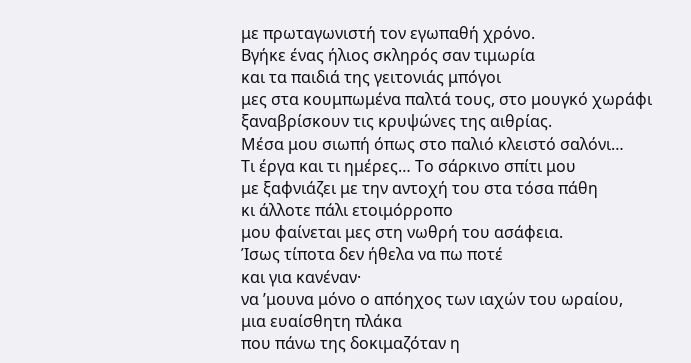με πρωταγωνιστή τον εγωπαθή χρόνο.
Βγήκε ένας ήλιος σκληρός σαν τιμωρία
και τα παιδιά της γειτονιάς μπόγοι
μες στα κουμπωμένα παλτά τους, στο μουγκό χωράφι
ξαναβρίσκουν τις κρυψώνες της αιθρίας.
Μέσα μου σιωπή όπως στο παλιό κλειστό σαλόνι…
Τι έργα και τι ημέρες… Το σάρκινο σπίτι μου
με ξαφνιάζει με την αντοχή του στα τόσα πάθη
κι άλλοτε πάλι ετοιμόρροπο
μου φαίνεται μες στη νωθρή του ασάφεια.
Ίσως τίποτα δεν ήθελα να πω ποτέ
και για κανέναν·
να ’μουνα μόνο ο απόηχος των ιαχών του ωραίου,
μια ευαίσθητη πλάκα
που πάνω της δοκιμαζόταν η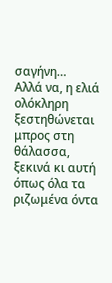σαγήνη…
Αλλά να, η ελιά ολόκληρη ξεστηθώνεται
μπρος στη θάλασσα,
ξεκινά κι αυτή όπως όλα τα ριζωμένα όντα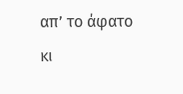απ’ το άφατο
κι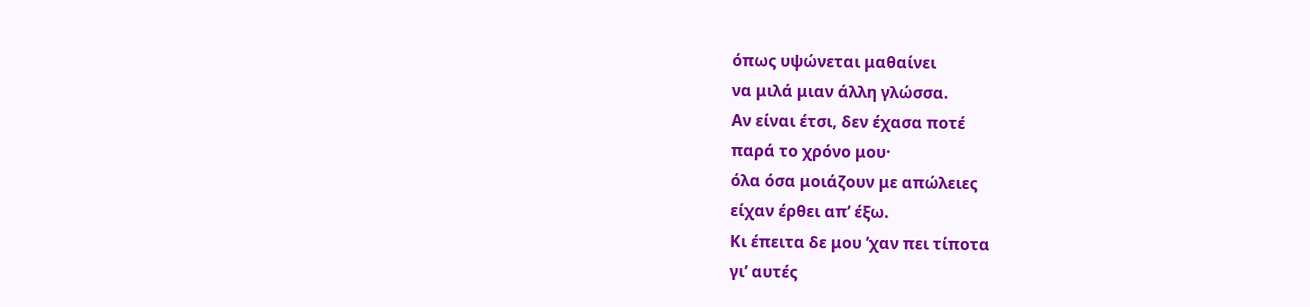όπως υψώνεται μαθαίνει
να μιλά μιαν άλλη γλώσσα.
Αν είναι έτσι, δεν έχασα ποτέ
παρά το χρόνο μου·
όλα όσα μοιάζουν με απώλειες
είχαν έρθει απ’ έξω.
Κι έπειτα δε μου ’χαν πει τίποτα
γι’ αυτές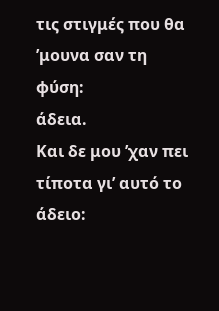τις στιγμές που θα ’μουνα σαν τη φύση:
άδεια.
Και δε μου ’χαν πει τίποτα γι’ αυτό το άδειο: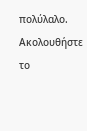πολύλαλο.
Ακολουθήστε το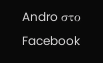Andro στο Facebook